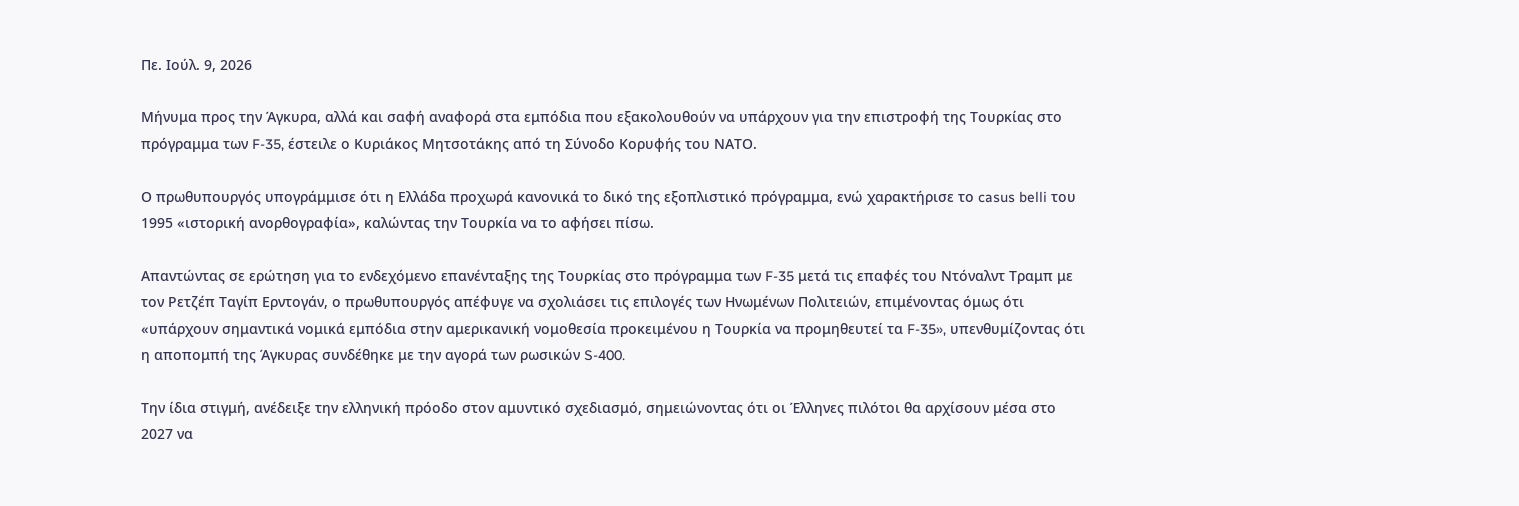Πε. Ιούλ. 9, 2026

Μήνυμα προς την Άγκυρα, αλλά και σαφή αναφορά στα εμπόδια που εξακολουθούν να υπάρχουν για την επιστροφή της Τουρκίας στο πρόγραμμα των F-35, έστειλε ο Κυριάκος Μητσοτάκης από τη Σύνοδο Κορυφής του ΝΑΤΟ.

Ο πρωθυπουργός υπογράμμισε ότι η Ελλάδα προχωρά κανονικά το δικό της εξοπλιστικό πρόγραμμα, ενώ χαρακτήρισε το casus belli του 1995 «ιστορική ανορθογραφία», καλώντας την Τουρκία να το αφήσει πίσω.

Απαντώντας σε ερώτηση για το ενδεχόμενο επανένταξης της Τουρκίας στο πρόγραμμα των F-35 μετά τις επαφές του Ντόναλντ Τραμπ με τον Ρετζέπ Ταγίπ Ερντογάν, ο πρωθυπουργός απέφυγε να σχολιάσει τις επιλογές των Ηνωμένων Πολιτειών, επιμένοντας όμως ότι «υπάρχουν σημαντικά νομικά εμπόδια στην αμερικανική νομοθεσία προκειμένου η Τουρκία να προμηθευτεί τα F-35», υπενθυμίζοντας ότι η αποπομπή της Άγκυρας συνδέθηκε με την αγορά των ρωσικών S-400.

Την ίδια στιγμή, ανέδειξε την ελληνική πρόοδο στον αμυντικό σχεδιασμό, σημειώνοντας ότι οι Έλληνες πιλότοι θα αρχίσουν μέσα στο 2027 να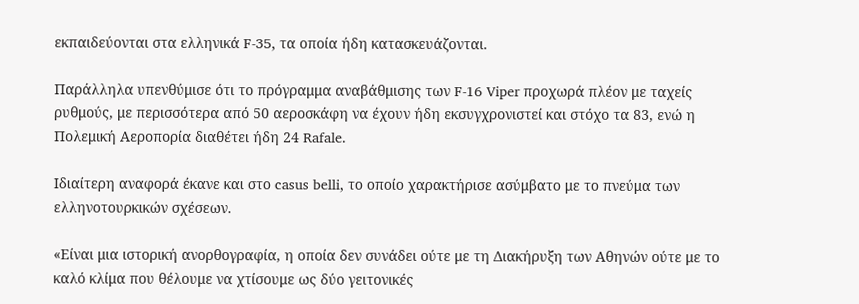εκπαιδεύονται στα ελληνικά F-35, τα οποία ήδη κατασκευάζονται.

Παράλληλα υπενθύμισε ότι το πρόγραμμα αναβάθμισης των F-16 Viper προχωρά πλέον με ταχείς ρυθμούς, με περισσότερα από 50 αεροσκάφη να έχουν ήδη εκσυγχρονιστεί και στόχο τα 83, ενώ η Πολεμική Αεροπορία διαθέτει ήδη 24 Rafale.

Ιδιαίτερη αναφορά έκανε και στο casus belli, το οποίο χαρακτήρισε ασύμβατο με το πνεύμα των ελληνοτουρκικών σχέσεων.

«Είναι μια ιστορική ανορθογραφία, η οποία δεν συνάδει ούτε με τη Διακήρυξη των Αθηνών ούτε με το καλό κλίμα που θέλουμε να χτίσουμε ως δύο γειτονικές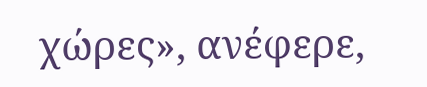χώρες», ανέφερε,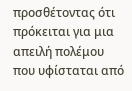προσθέτοντας ότι πρόκειται για μια απειλή πολέμου που υφίσταται από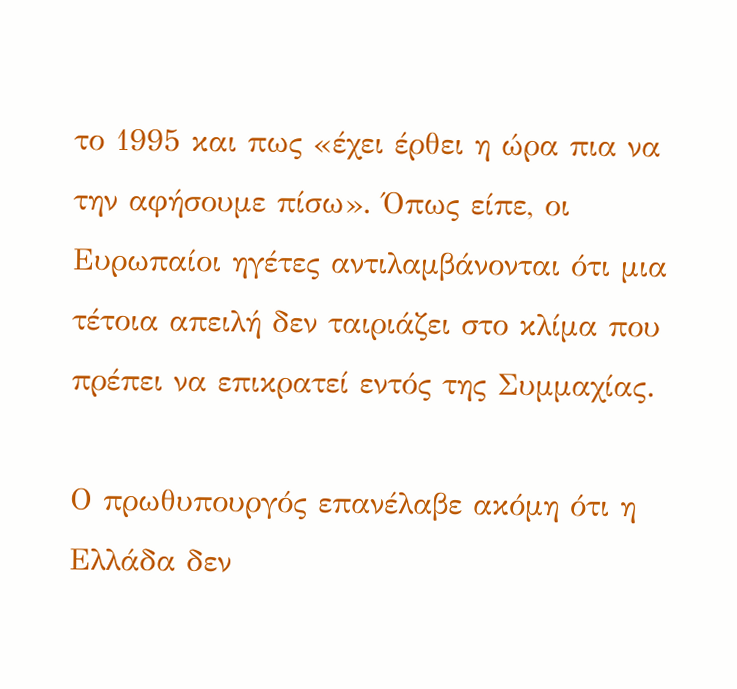το 1995 και πως «έχει έρθει η ώρα πια να την αφήσουμε πίσω». Όπως είπε, οι Ευρωπαίοι ηγέτες αντιλαμβάνονται ότι μια τέτοια απειλή δεν ταιριάζει στο κλίμα που πρέπει να επικρατεί εντός της Συμμαχίας.

Ο πρωθυπουργός επανέλαβε ακόμη ότι η Ελλάδα δεν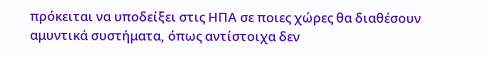πρόκειται να υποδείξει στις ΗΠΑ σε ποιες χώρες θα διαθέσουν αμυντικά συστήματα, όπως αντίστοιχα δεν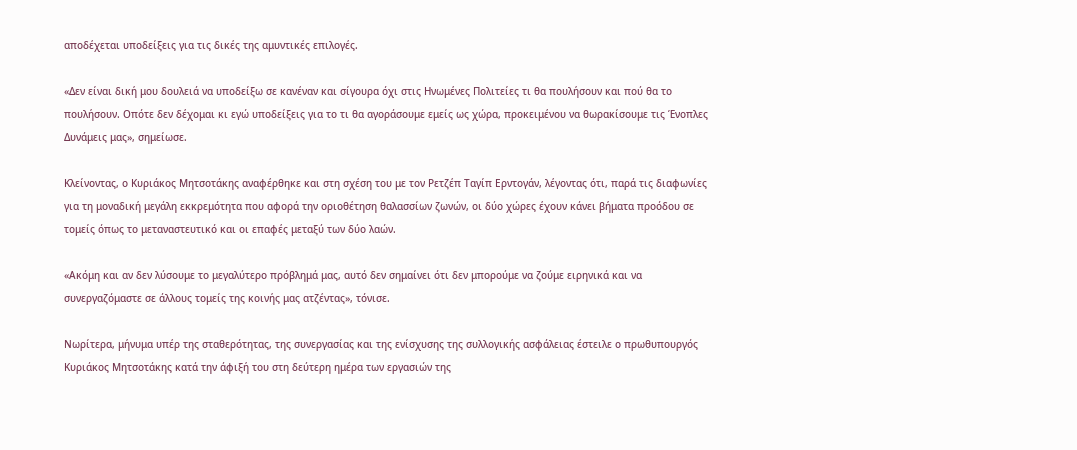αποδέχεται υποδείξεις για τις δικές της αμυντικές επιλογές.

«Δεν είναι δική μου δουλειά να υποδείξω σε κανέναν και σίγουρα όχι στις Ηνωμένες Πολιτείες τι θα πουλήσουν και πού θα το πουλήσουν. Οπότε δεν δέχομαι κι εγώ υποδείξεις για το τι θα αγοράσουμε εμείς ως χώρα, προκειμένου να θωρακίσουμε τις Ένοπλες Δυνάμεις μας», σημείωσε.

Κλείνοντας, ο Κυριάκος Μητσοτάκης αναφέρθηκε και στη σχέση του με τον Ρετζέπ Ταγίπ Ερντογάν, λέγοντας ότι, παρά τις διαφωνίες για τη μοναδική μεγάλη εκκρεμότητα που αφορά την οριοθέτηση θαλασσίων ζωνών, οι δύο χώρες έχουν κάνει βήματα προόδου σε τομείς όπως το μεταναστευτικό και οι επαφές μεταξύ των δύο λαών.

«Ακόμη και αν δεν λύσουμε το μεγαλύτερο πρόβλημά μας, αυτό δεν σημαίνει ότι δεν μπορούμε να ζούμε ειρηνικά και να συνεργαζόμαστε σε άλλους τομείς της κοινής μας ατζέντας», τόνισε.

Νωρίτερα, μήνυμα υπέρ της σταθερότητας, της συνεργασίας και της ενίσχυσης της συλλογικής ασφάλειας έστειλε ο πρωθυπουργός Κυριάκος Μητσοτάκης κατά την άφιξή του στη δεύτερη ημέρα των εργασιών της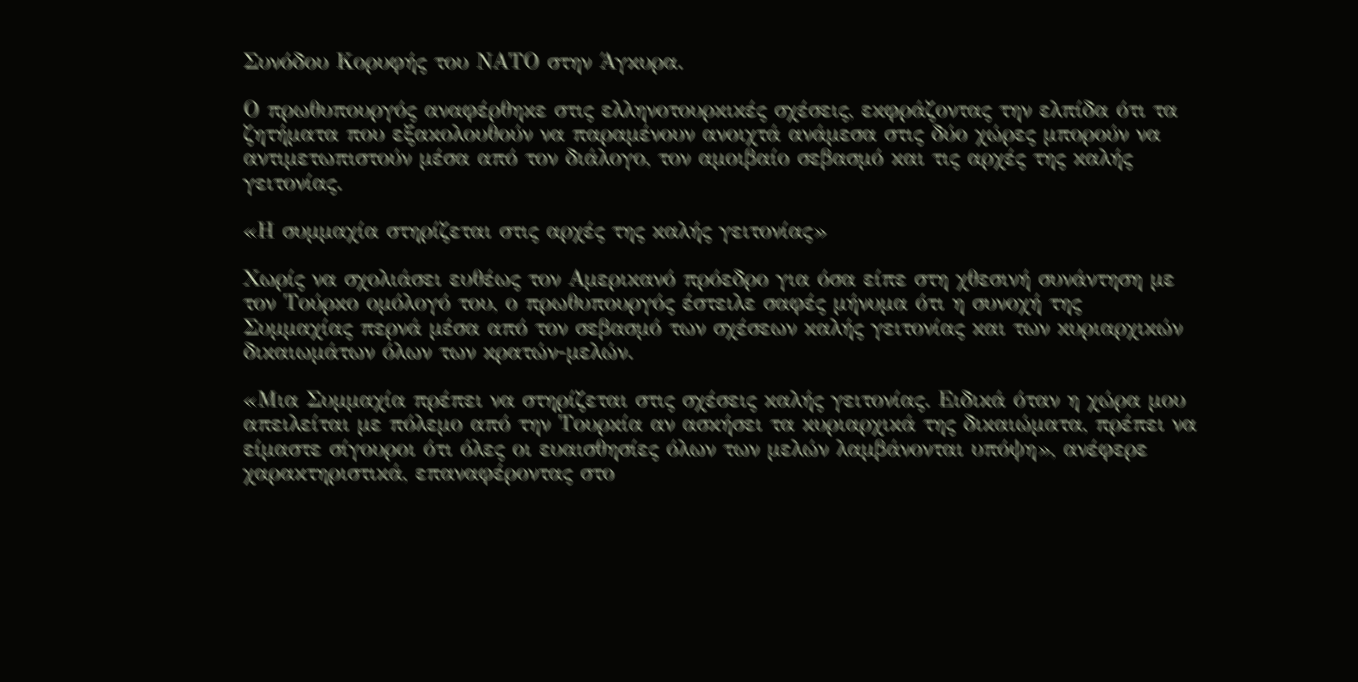Συνόδου Κορυφής του ΝΑΤΟ στην Άγκυρα.

Ο πρωθυπουργός αναφέρθηκε στις ελληνοτουρκικές σχέσεις, εκφράζοντας την ελπίδα ότι τα ζητήματα που εξακολουθούν να παραμένουν ανοιχτά ανάμεσα στις δύο χώρες μπορούν να αντιμετωπιστούν μέσα από τον διάλογο, τον αμοιβαίο σεβασμό και τις αρχές της καλής γειτονίας.

«Η συμμαχία στηρίζεται στις αρχές της καλής γειτονίας»

Χωρίς να σχολιάσει ευθέως τον Αμερικανό πρόεδρο για όσα είπε στη χθεσινή συνάντηση με τον Τούρκο ομόλογό του, ο πρωθυπουργός έστειλε σαφές μήνυμα ότι η συνοχή της Συμμαχίας περνά μέσα από τον σεβασμό των σχέσεων καλής γειτονίας και των κυριαρχικών δικαιωμάτων όλων των κρατών-μελών.

«Μια Συμμαχία πρέπει να στηρίζεται στις σχέσεις καλής γειτονίας. Ειδικά όταν η χώρα μου απειλείται με πόλεμο από την Τουρκία αν ασκήσει τα κυριαρχικά της δικαιώματα, πρέπει να είμαστε σίγουροι ότι όλες οι ευαισθησίες όλων των μελών λαμβάνονται υπόψη», ανέφερε χαρακτηριστικά, επαναφέροντας στο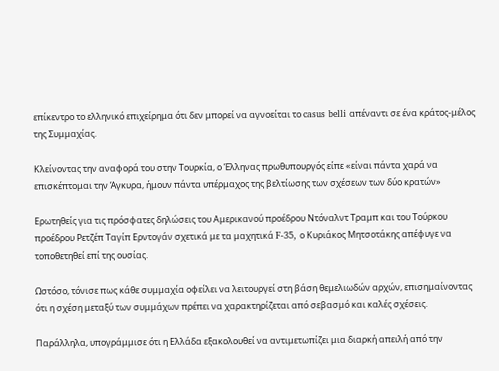επίκεντρο το ελληνικό επιχείρημα ότι δεν μπορεί να αγνοείται το casus belli απέναντι σε ένα κράτος-μέλος της Συμμαχίας.

Κλείνοντας την αναφορά του στην Τουρκία, ο Έλληνας πρωθυπουργός είπε «είναι πάντα χαρά να επισκέπτομαι την Άγκυρα, ήμουν πάντα υπέρμαχος της βελτίωσης των σχέσεων των δύο κρατών»

Ερωτηθείς για τις πρόσφατες δηλώσεις του Αμερικανού προέδρου Ντόναλντ Τραμπ και του Τούρκου προέδρου Ρετζέπ Ταγίπ Ερντογάν σχετικά με τα μαχητικά F-35, ο Κυριάκος Μητσοτάκης απέφυγε να τοποθετηθεί επί της ουσίας.

Ωστόσο, τόνισε πως κάθε συμμαχία οφείλει να λειτουργεί στη βάση θεμελιωδών αρχών, επισημαίνοντας ότι η σχέση μεταξύ των συμμάχων πρέπει να χαρακτηρίζεται από σεβασμό και καλές σχέσεις.

Παράλληλα, υπογράμμισε ότι η Ελλάδα εξακολουθεί να αντιμετωπίζει μια διαρκή απειλή από την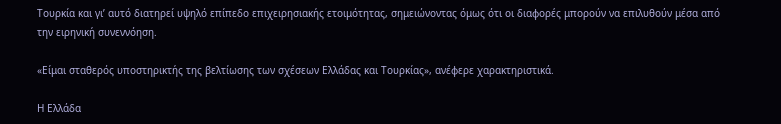Τουρκία και γι’ αυτό διατηρεί υψηλό επίπεδο επιχειρησιακής ετοιμότητας, σημειώνοντας όμως ότι οι διαφορές μπορούν να επιλυθούν μέσα από την ειρηνική συνεννόηση.

«Είμαι σταθερός υποστηρικτής της βελτίωσης των σχέσεων Ελλάδας και Τουρκίας», ανέφερε χαρακτηριστικά.

Η Ελλάδα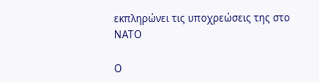εκπληρώνει τις υποχρεώσεις της στο ΝΑΤΟ

Ο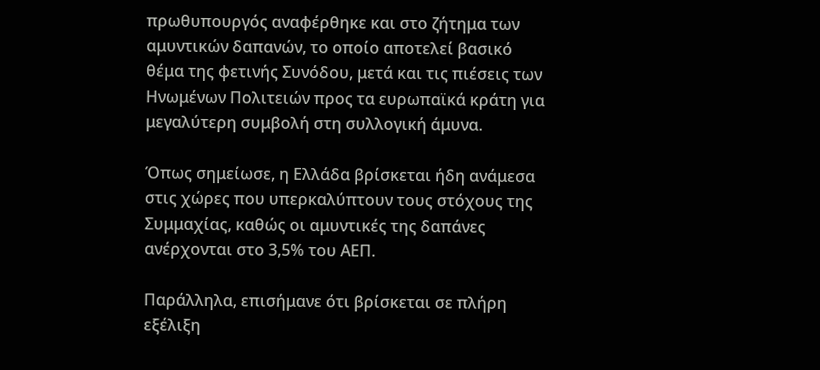πρωθυπουργός αναφέρθηκε και στο ζήτημα των αμυντικών δαπανών, το οποίο αποτελεί βασικό θέμα της φετινής Συνόδου, μετά και τις πιέσεις των Ηνωμένων Πολιτειών προς τα ευρωπαϊκά κράτη για μεγαλύτερη συμβολή στη συλλογική άμυνα.

Όπως σημείωσε, η Ελλάδα βρίσκεται ήδη ανάμεσα στις χώρες που υπερκαλύπτουν τους στόχους της Συμμαχίας, καθώς οι αμυντικές της δαπάνες ανέρχονται στο 3,5% του ΑΕΠ.

Παράλληλα, επισήμανε ότι βρίσκεται σε πλήρη εξέλιξη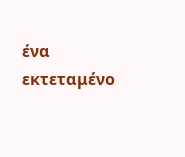ένα εκτεταμένο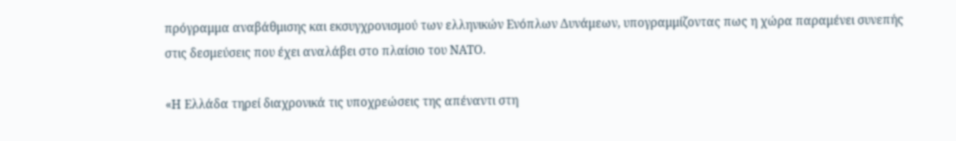πρόγραμμα αναβάθμισης και εκσυγχρονισμού των ελληνικών Ενόπλων Δυνάμεων, υπογραμμίζοντας πως η χώρα παραμένει συνεπής στις δεσμεύσεις που έχει αναλάβει στο πλαίσιο του ΝΑΤΟ.

«Η Ελλάδα τηρεί διαχρονικά τις υποχρεώσεις της απέναντι στη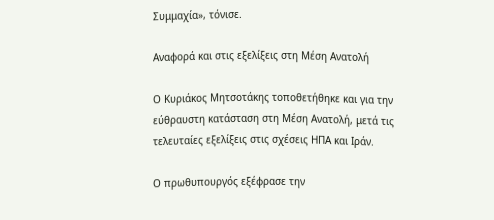Συμμαχία», τόνισε.

Αναφορά και στις εξελίξεις στη Μέση Ανατολή

Ο Κυριάκος Μητσοτάκης τοποθετήθηκε και για την εύθραυστη κατάσταση στη Μέση Ανατολή, μετά τις τελευταίες εξελίξεις στις σχέσεις ΗΠΑ και Ιράν.

Ο πρωθυπουργός εξέφρασε την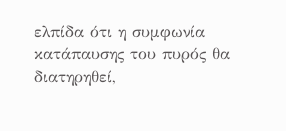ελπίδα ότι η συμφωνία κατάπαυσης του πυρός θα διατηρηθεί,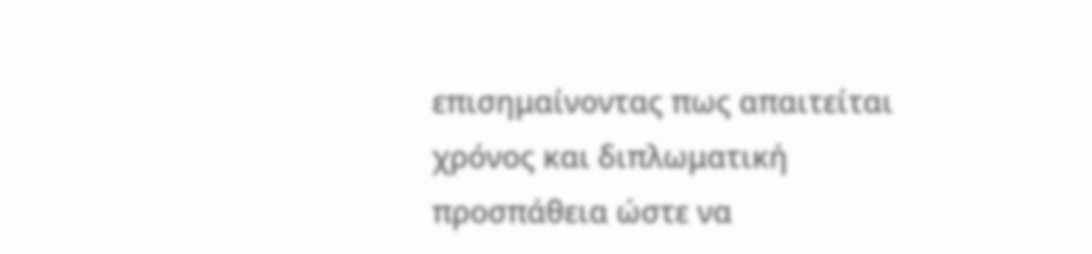επισημαίνοντας πως απαιτείται χρόνος και διπλωματική προσπάθεια ώστε να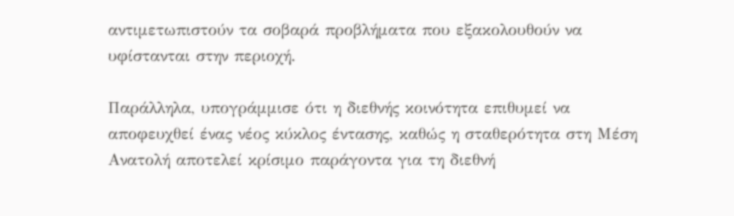αντιμετωπιστούν τα σοβαρά προβλήματα που εξακολουθούν να υφίστανται στην περιοχή.

Παράλληλα, υπογράμμισε ότι η διεθνής κοινότητα επιθυμεί να αποφευχθεί ένας νέος κύκλος έντασης, καθώς η σταθερότητα στη Μέση Ανατολή αποτελεί κρίσιμο παράγοντα για τη διεθνή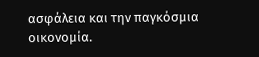ασφάλεια και την παγκόσμια οικονομία.